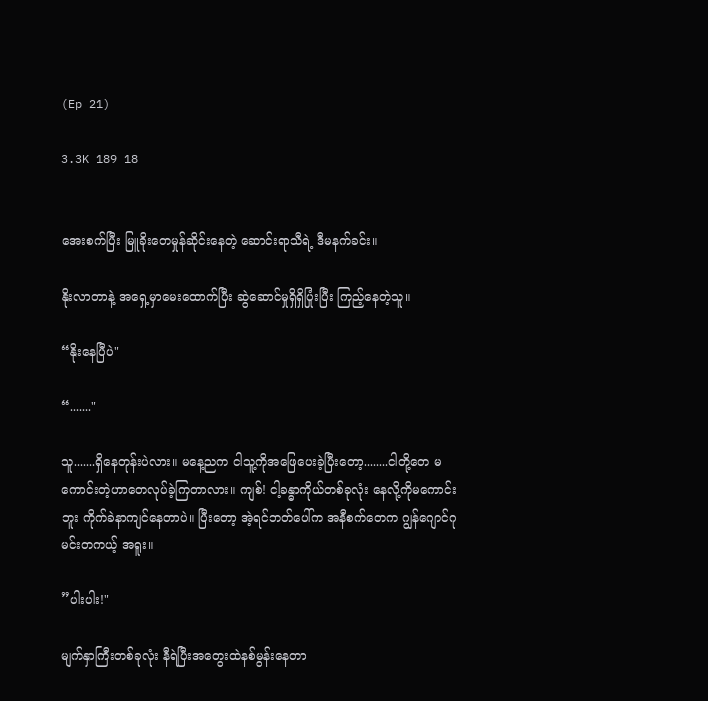(Ep 21)

3.3K 189 18


အေးစက်ပြီး မြူခိုးတေမှုန်ဆိုင်းနေတဲ့ ဆောင်းရာသီရဲ့ ‌ဒီမနက်ခင်း။

နိုးလာတာနဲ့ အရှေ့မှာမေးထောက်ပြီး ဆွဲဆောင်မှုရှိရှိပြုံးပြီး ကြည့်နေတဲ့သူ။

“နိုးနေပြီပဲ"

“......."

သူ.......ရှိနေတုန်းပဲလား။ မနေ့ညက ငါသူ့ကိုအဖြေပေးခဲ့ပြီးတော့........ငါတို့တေ မကောင်းတဲ့ဟာတေလုပ်ခဲ့ကြတာလား။ ကျစ်! ငါ့ခန္ဓာကိုယ်‌တစ်ခုလုံး နေလို့ကိုမကောင်းဘူး ကိုက်ခဲနာကျင်နေတာပဲ။ ပြီးတော့ အဲ့ရင်ဘတ်ပေါ်က အနီစက်တေက ဂျွန်ဂျောင်ဂု မင်းတကယ့် အရူး။

”ပါးပါး!"

မျက်နှာကြီးတစ်ခုလုံး နီရဲပြီးအတွေးထဲနစ်မွန်းနေတာ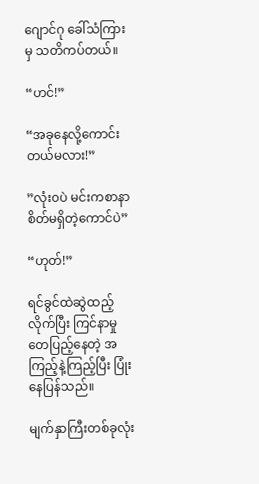ဂျောင်ဂု ခေါ်သံကြားမှ သတိကပ်တယ်။

“ဟင်!”

“အခုနေလို့ကောင်းတယ်မလား!”

”လုံး၀ပဲ မင်းကစာနာစိတ်မရှိတဲ့ကောင်ပဲ”

“ဟုတ်!”

ရင်ခွင်ထဲဆွဲထည့်လိုက်ပြီး ကြင်နာမှုတေပြည့်နေတဲ့ အကြည့်နဲ့ကြည့်ပြီး ပြုံးနေပြန်သည်။

မျက်နှာကြီးတစ်ခုလုံး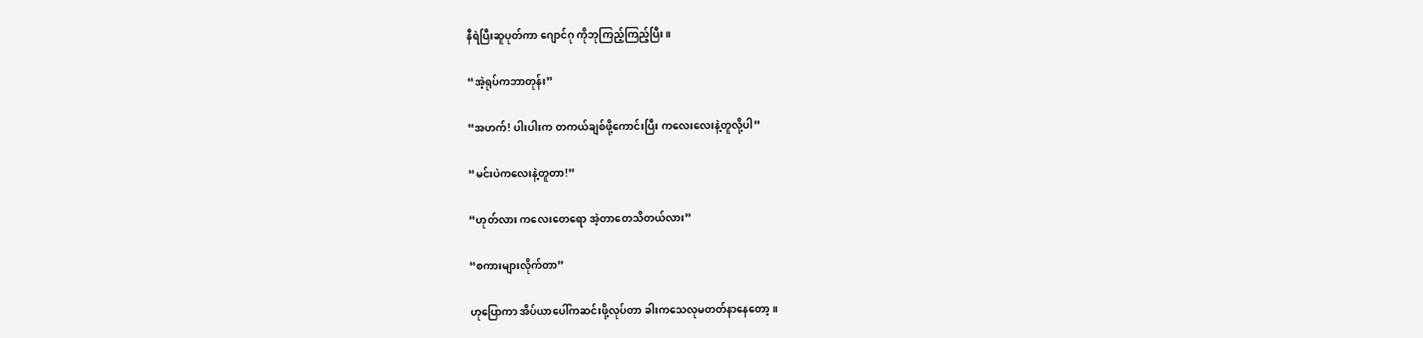နီရဲပြီးဆူပုတ်ကာ ဂျောင်ဂု ကိုဘုကြည့်ကြည့်ပြီး။

“အဲ့ရုပ်ကဘာတုန်း”

“အဟက်! ပါးပါးက တကယ်ချစ်ဖို့ကောင်းပြီး ကလေးလေးနဲ့တူလို့ပါ”

“မင်းပဲကလေးနဲ့တူတာ!”

“ဟုတ်လား ကလေးတေရော အဲ့တာတေသိတယ်လား”

“စကားများလိုက်တာ”

ဟုပြောကာ အိပ်ယာပေါ်ကဆင်းဖို့လုပ်တာ ခါးကသေလုမတတ်နာနေတော့။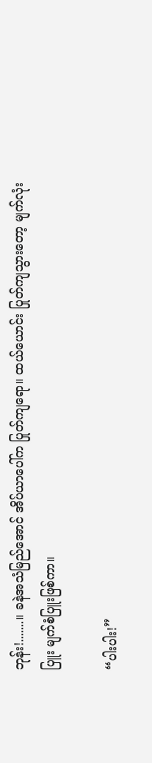ဘုန်း!.......။ ခနဲအသံမြည်အောင် အိပ်ယာပေါ်က ပြုတ်ကျရော။ ထယ်‌ယောင်း ပြုတ်ကျသွားတော့ မျက်လုံးပြူး မျက်စံပြူးဖြစ်ကာ။

“ပါးပါး!”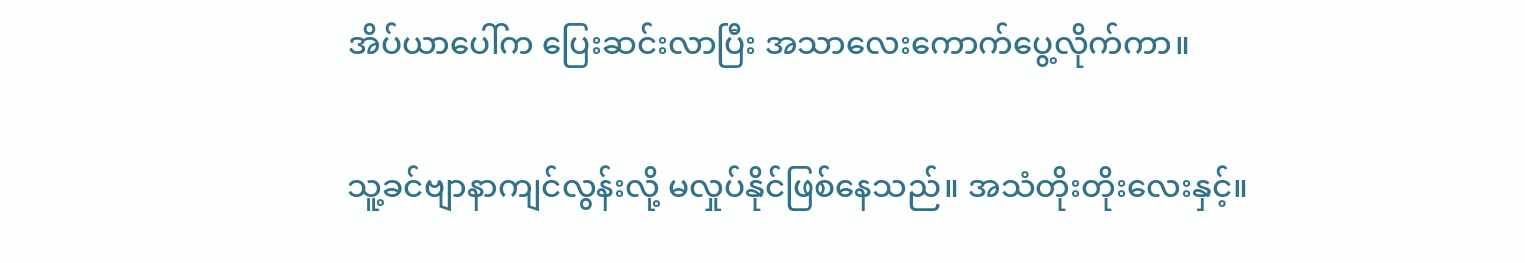အိပ်ယာပေါ်က ပြေးဆင်းလာပြီး အသာလေးကောက်ပွေ့လိုက်ကာ။

သူ့ခင်ဗျာနာကျင်လွန်းလို့ မလှုပ်နိုင်‌ဖြစ်နေသည်။ အသံတိုးတိုးလေးနှင့်။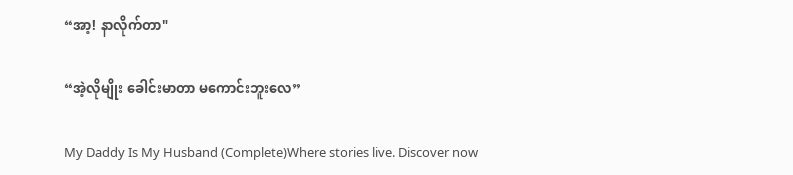“အာ့! နာလိုက်တာ"

“အဲ့လိုမျိုး ခေါင်းမာတာ မကောင်းဘူးလေ”

My Daddy Is My Husband (Complete)Where stories live. Discover now